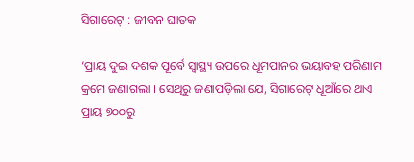ସିଗାରେଟ୍‌ : ଜୀବନ ଘାତକ

‘ପ୍ରାୟ ଦୁଇ ଦଶକ ପୂର୍ବେ ସ୍ବାସ୍ଥ୍ୟ ଉପରେ ଧୂମପାନର ଭୟାବହ ପରିଣାମ କ୍ରମେ ଜଣାଗଲା । ସେଥିରୁ ଜଣାପଡ଼ିଲା ଯେ, ସିଗାରେଟ୍‌ ଧୂଆଁରେ ଥାଏ ପ୍ରାୟ ୭୦୦ରୁ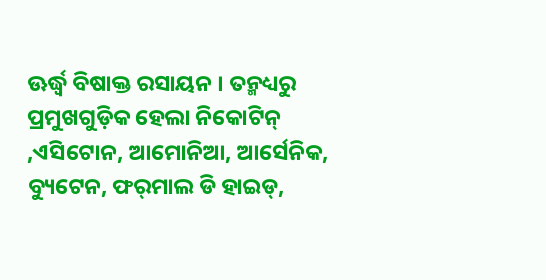ଊର୍ଦ୍ଧ୍ୱ ବିଷାକ୍ତ ରସାୟନ । ତନ୍ମଧ୍ୟରୁ ପ୍ରମୁଖଗୁଡ଼ିକ ହେଲା ନିକୋଟିନ୍‌ ,ଏସିଟୋନ, ଆମୋନିଆ, ଆର୍ସେନିକ, ବ୍ୟୁଟେନ, ଫର୍‌ମାଲ ଡି ହାଇଡ୍‌,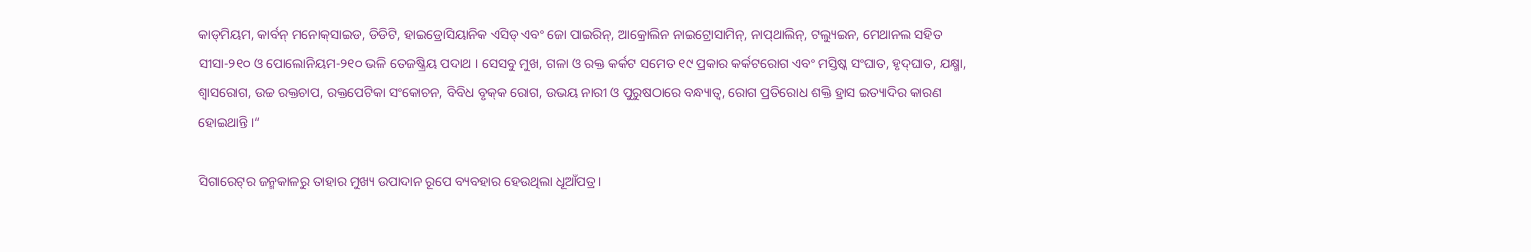କାଡ୍‌ମିୟମ, କାର୍ବନ୍‌ ମନୋକ୍‌ସାଇଡ, ଡିଡିଟି, ହାଇଡ୍ରୋସିୟାନିକ ଏସିଡ୍‌ ଏବଂ ଜୋ ପାଇରିନ୍‌, ଆକ୍ରୋଲିନ ନାଇଟ୍ରୋସାମିନ୍‌, ନାପ୍‌ଥାଲିନ୍‌, ଟଲ୍ୟୁଇନ, ମେଥାନଲ ସହିତ ସୀସା-୨୧୦ ଓ ପୋଲୋନିୟମ-୨୧୦ ଭଳି ତେଜଷ୍କ୍ରିୟ ପଦାଥ । ସେସବୁ ମୁଖ, ଗଳା ଓ ରକ୍ତ କର୍କଟ ସମେତ ୧୯ ପ୍ରକାର କର୍କଟରୋଗ ଏବଂ ମସ୍ତିଷ୍କ ସଂଘାତ, ହୃଦ୍‌ଘାତ, ଯକ୍ଷ୍ମା, ଶ୍ୱାସରୋଗ, ଉଚ୍ଚ ରକ୍ତଚାପ, ରକ୍ତପେଟିକା ସଂକୋଚନ, ବିବିଧ ବୃକ୍‌କ ରୋଗ, ଉଭୟ ନାରୀ ଓ ପୁରୁଷଠାରେ ବନ୍ଧ୍ୟାତ୍ୱ, ରୋଗ ପ୍ରତିରୋଧ ଶକ୍ତି ହ୍ରାସ ଇତ୍ୟାଦିର କାରଣ ହୋଇଥାନ୍ତି।“

ସିଗାରେଟ୍‌ର ଜନ୍ମକାଳରୁ ତାହାର ମୁଖ୍ୟ ଉପାଦାନ ରୂପେ ବ୍ୟବହାର ହେଉଥିଲା ଧୂଆଁପତ୍ର।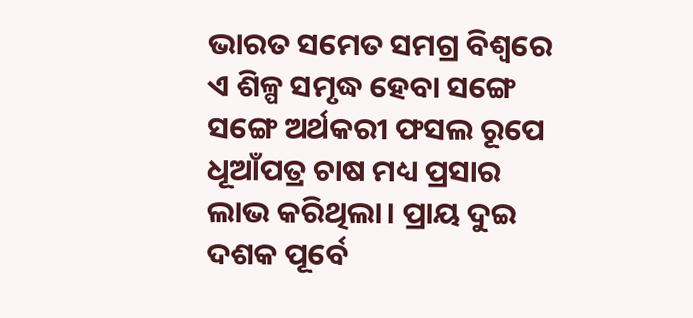ଭାରତ ସମେତ ସମଗ୍ର ବିଶ୍ୱରେ ଏ ଶିଳ୍ପ ସମୃଦ୍ଧ ହେବା ସଙ୍ଗେ ସଙ୍ଗେ ଅର୍ଥକରୀ ଫସଲ ରୂପେ ଧୂଆଁପତ୍ର ଚାଷ ମଧ୍ୟ ପ୍ରସାର ଲାଭ କରିଥିଲା। ପ୍ରାୟ ଦୁଇ ଦଶକ ପୂର୍ବେ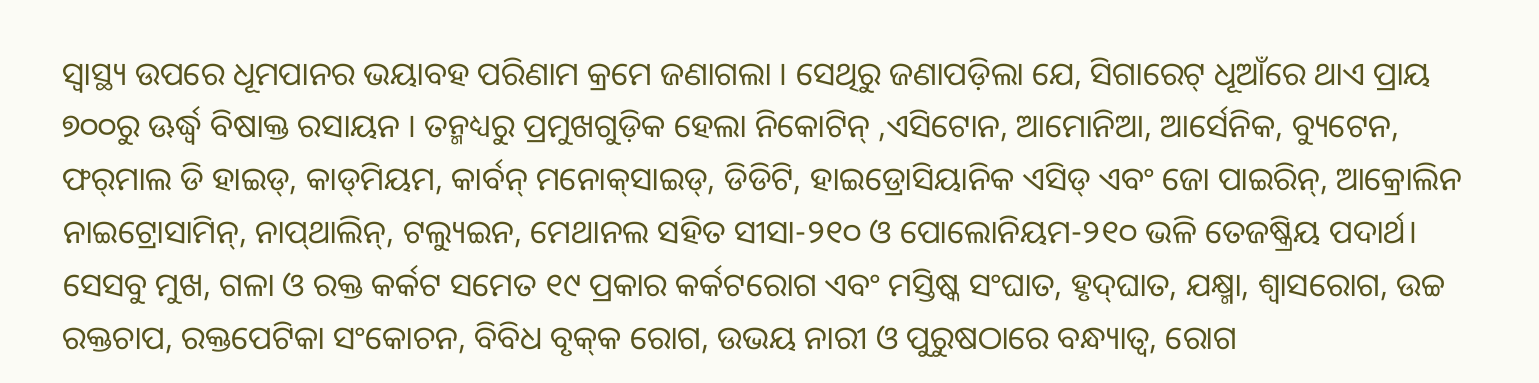ସ୍ବାସ୍ଥ୍ୟ ଉପରେ ଧୂମପାନର ଭୟାବହ ପରିଣାମ କ୍ରମେ ଜଣାଗଲା । ସେଥିରୁ ଜଣାପଡ଼ିଲା ଯେ, ସିଗାରେଟ୍‌ ଧୂଆଁରେ ଥାଏ ପ୍ରାୟ ୭୦୦ରୁ ଊର୍ଦ୍ଧ୍ୱ ବିଷାକ୍ତ ରସାୟନ । ତନ୍ମଧ୍ୟରୁ ପ୍ରମୁଖଗୁଡ଼ିକ ହେଲା ନିକୋଟିନ୍‌ ,ଏସିଟୋନ, ଆମୋନିଆ, ଆର୍ସେନିକ, ବ୍ୟୁଟେନ, ଫର୍‌ମାଲ ଡି ହାଇଡ୍‌, କାଡ୍‌ମିୟମ, କାର୍ବନ୍‌ ମନୋକ୍‌ସାଇଡ୍‌, ଡିଡିଟି, ହାଇଡ୍ରୋସିୟାନିକ ଏସିଡ୍‌ ଏବଂ ଜୋ ପାଇରିନ୍‌, ଆକ୍ରୋଲିନ ନାଇଟ୍ରୋସାମିନ୍‌, ନାପ୍‌ଥାଲିନ୍‌, ଟଲ୍ୟୁଇନ, ମେଥାନଲ ସହିତ ସୀସା-୨୧୦ ଓ ପୋଲୋନିୟମ-୨୧୦ ଭଳି ତେଜଷ୍କ୍ରିୟ ପଦାର୍ଥ। ସେସବୁ ମୁଖ, ଗଳା ଓ ରକ୍ତ କର୍କଟ ସମେତ ୧୯ ପ୍ରକାର କର୍କଟରୋଗ ଏବଂ ମସ୍ତିଷ୍କ ସଂଘାତ, ହୃଦ୍‌ଘାତ, ଯକ୍ଷ୍ମା, ଶ୍ୱାସରୋଗ, ଉଚ୍ଚ ରକ୍ତଚାପ, ରକ୍ତପେଟିକା ସଂକୋଚନ, ବିବିଧ ବୃକ୍‌କ ରୋଗ, ଉଭୟ ନାରୀ ଓ ପୁରୁଷଠାରେ ବନ୍ଧ୍ୟାତ୍ୱ, ରୋଗ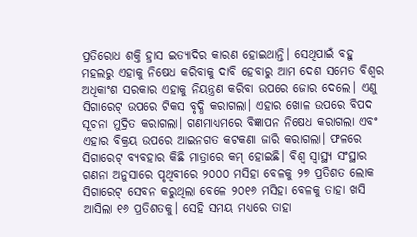ପ୍ରତିରୋଧ ଶକ୍ତି ହ୍ରାସ ଇତ୍ୟାଦିର କାରଣ ହୋଇଥାନ୍ତି। ସେଥିପାଇଁ ବହୁ ମହଲରୁ ଏହାକୁ ନିଷେଧ କରିବାକୁ ଦାବି ହେବାରୁ ଆମ ଦେଶ ସମେତ ବିଶ୍ୱର ଅଧିକାଂଶ ସରକାର ଏହାକୁ ନିୟନ୍ତ୍ରଣ କରିବା ଉପରେ ଜୋର ଦେଲେ। ଏଣୁ ସିଗାରେଟ୍‌ ଉପରେ ଟିକସ ବୃଦ୍ଧି କରାଗଲା। ଏହାର ଖୋଳ ଉପରେ ବିପଦ ସୂଚନା ମୁଦ୍ରିତ କରାଗଲା। ଗଣମାଧ୍ୟମରେ ବିଜ୍ଞାପନ ନିଷେଧ କରାଗଲା ଏବଂ ଏହାର ବିକ୍ରୟ ଉପରେ ଆଇନଗତ କଟକଣା ଜାରି କରାଗଲା। ଫଳରେ ସିଗାରେଟ୍‌ ବ୍ୟବହାର କିଛି ମାତ୍ରାରେ କମ୍‌ ହୋଇଛି। ବିଶ୍ୱ ସ୍ବାସ୍ଥ୍ୟ ସଂସ୍ଥାର ଗଣନା ଅନୁସାରେ ପୃଥିବୀରେ ୨୦୦୦ ମସିହା ବେଳକୁ ୨୭ ପ୍ରତିଶତ ଲୋକ ସିଗାରେଟ୍‌ ସେବନ କରୁଥିଲା ବେଳେ ୨୦୧୬ ମସିହା ବେଳକୁ ତାହା ଖସି ଆସିଲା ୧୬ ପ୍ରତିଶତକୁ। ସେହି ସମୟ ମଧ୍ୟରେ ତାହା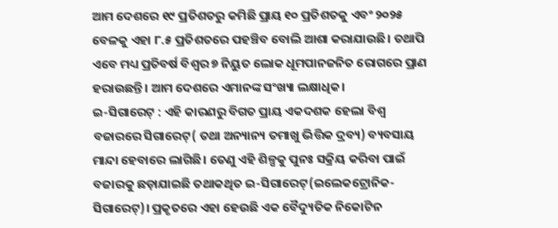ଆମ ଦେଶରେ ୧୯ ପ୍ରତିଶତରୁ କମିଛି ପ୍ରାୟ ୧୦ ପ୍ରତିଶତକୁ ଏବଂ ୨୦୨୫ ବେଳକୁ ଏହା ୮.୫ ପ୍ରତିଶତରେ ପହଞ୍ଚିବ ବୋଲି ଆଶା କରାଯାଉଛି। ତଥାପି ଏବେ ମଧ୍ୟ ପ୍ରତିବର୍ଷ ବିଶ୍ୱର ୭ ନିୟୁତ ଲୋକ ଧୂମପାନଜନିତ ରୋଗରେ ପ୍ରାଣ ହରାଉଛନ୍ତି। ଆମ ଦେଶରେ ଏମାନଙ୍କ ସଂଖ୍ୟା ଲକ୍ଷାଧିକ।
ଇ-ସିଗାରେଟ୍‌ : ଏହି କାରଣରୁ ବିଗତ ପ୍ରାୟ ଏକଦଶକ ହେଲା ବିଶ୍ୱ ବଜାରରେ ସିଗାରେଟ୍‌( ତଥା ଅନ୍ୟାନ୍ୟ ତମାଖୁ ଭିତ୍ତିକ ଦ୍ରବ୍ୟ) ବ୍ୟବସାୟ ମାନ୍ଦା ହେବାରେ ଲାଗିଛି। ତେଣୁ ଏହି ଶିଳ୍ପକୁ ପୁନଃ ସକ୍ରିୟ କରିବା ପାଇଁ ବଜାରକୁ ଛଡ଼ାଯାଇଛି ତଥାକଥିତ ଇ-ସିଗାରେଟ୍‌(ଇଲେକଟ୍ରୋନିକ-ସିଗାରେଟ୍‌)। ପ୍ରକୃତରେ ଏହା ହେଉଛି ଏକ ବୈଦ୍ୟୁତିକ ନିକୋଟିନ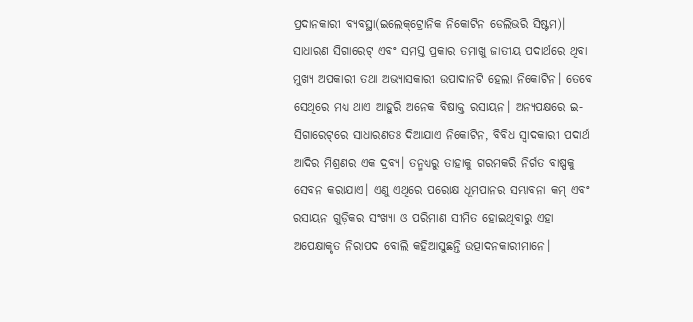ପ୍ରଦାନକାରୀ ବ୍ୟବସ୍ଥା(ଇଲେକ୍‌ଟ୍ରୋନିକ ନିକୋଟିନ ଡେଲିଭରି ସିଷ୍ଟମ)। ସାଧାରଣ ସିଗାରେଟ୍‌ ଏବଂ ସମସ୍ତ ପ୍ରକାର ତମାଖୁ ଜାତୀୟ ପଦାର୍ଥରେ ଥିବା ମୁଖ୍ୟ ଅପକାରୀ ତଥା ଅଭ୍ୟାସକାରୀ ଉପାଦାନଟି ହେଲା ନିକୋଟିନ। ତେବେ ସେଥିରେ ମଧ୍ୟ ଥାଏ ଆହୁରି ଅନେକ ବିଷାକ୍ତ ରସାୟନ। ଅନ୍ୟପକ୍ଷରେ ଇ-ସିଗାରେଟ୍‌ରେ ସାଧାରଣତଃ ଦିଆଯାଏ ନିକୋଟିନ, ବିବିଧ ସ୍ବାଦକାରୀ ପଦାର୍ଥ ଆଦିର ମିଶ୍ରଣର ଏକ ଦ୍ରବ୍ୟ। ତନ୍ମଧ୍ୟରୁ ତାହାକୁ ଗରମକରି ନିର୍ଗତ ବାଷ୍ପକୁ ସେବନ କରାଯାଏ। ଏଣୁ ଏଥିରେ ପରୋକ୍ଷ ଧୂମପାନର ସମ୍ଭାବନା କମ୍‌ ଏବଂ ରସାୟନ ଗୁଡ଼ିକର ସଂଖ୍ୟା ଓ ପରିମାଣ ସୀମିତ ହୋଇଥିବାରୁ ଏହା ଅପେକ୍ଷାକୃତ ନିରାପଦ ବୋଲି କହିଆସୁଛନ୍ତି ଉତ୍ପାଦନକାରୀମାନେ।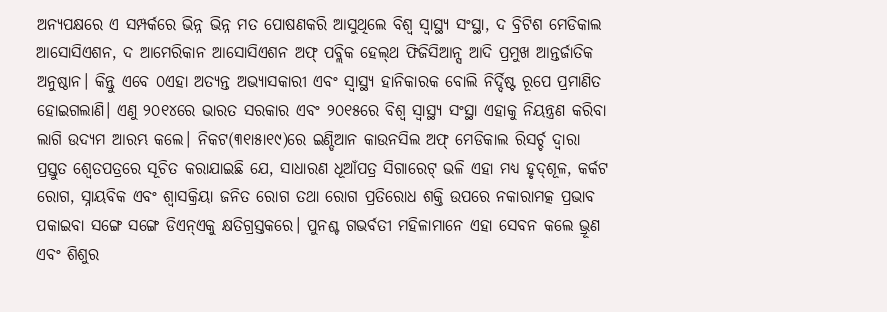ଅନ୍ୟପକ୍ଷରେ ଏ ସମ୍ପର୍କରେ ଭିନ୍ନ ଭିନ୍ନ ମତ ପୋଷଣକରି ଆସୁଥିଲେ ବିଶ୍ୱ ସ୍ବାସ୍ଥ୍ୟ ସଂସ୍ଥା, ଦ ବ୍ରିଟିଶ ମେଡିକାଲ ଆସୋସିଏଶନ, ଦ ଆମେରିକାନ ଆସୋସିଏଶନ ଅଫ୍‌ ପବ୍ଲିକ ହେଲ୍‌ଥ ଫିଜିସିଆନ୍ସ ଆଦି ପ୍ରମୁଖ ଆନ୍ତର୍ଜାତିକ ଅନୁଷ୍ଠାନ। କିନ୍ତୁ ଏବେ ୦ଏହା ଅତ୍ୟନ୍ତ ଅଭ୍ୟାସକାରୀ ଏବଂ ସ୍ବାସ୍ଥ୍ୟ ହାନିକାରକ ବୋଲି ନିର୍ଦ୍ଦିଷ୍ଟ ରୂପେ ପ୍ରମାଣିତ ହୋଇଗଲାଣି। ଏଣୁ ୨୦୧୪ରେ ଭାରତ ସରକାର ଏବଂ ୨୦୧୫ରେ ବିଶ୍ୱ ସ୍ବାସ୍ଥ୍ୟ ସଂସ୍ଥା ଏହାକୁ ନିୟନ୍ତ୍ରଣ କରିବା ଲାଗି ଉଦ୍ୟମ ଆରମ୍ଭ କଲେ। ନିକଟ(୩୧ା୫ା୧୯)ରେ ଇଣ୍ଡିଆନ କାଉନସିଲ ଅଫ୍‌ ମେଡିକାଲ ରିସର୍ଚ୍ଚ ଦ୍ୱାରା ପ୍ରସ୍ତୁତ ଶ୍ୱେତପତ୍ରରେ ସୂଚିତ କରାଯାଇଛି ଯେ, ସାଧାରଣ ଧୂଆଁପତ୍ର ସିଗାରେଟ୍‌ ଭଳି ଏହା ମଧ୍ୟ ହୃଦ୍‌ଶୂଳ, କର୍କଟ ରୋଗ, ସ୍ନାୟବିକ ଏବଂ ଶ୍ୱାସକ୍ରିୟା ଜନିତ ରୋଗ ତଥା ରୋଗ ପ୍ରତିରୋଧ ଶକ୍ତି ଉପରେ ନକାରାମତ୍କ ପ୍ରଭାବ ପକାଇବା ସଙ୍ଗେ ସଙ୍ଗେ ଡିଏନ୍‌ଏକୁ କ୍ଷତିଗ୍ରସ୍ତକରେ। ପୁନଶ୍ଚ ଗଭର୍ବତୀ ମହିଳାମାନେ ଏହା ସେବନ କଲେ ଭ୍ରୂଣ ଏବଂ ଶିଶୁର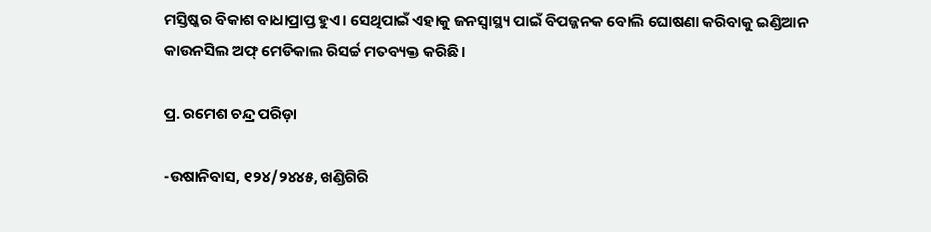ମସ୍ତିଷ୍କର ବିକାଶ ବାଧାପ୍ରାପ୍ତ ହୁଏ। ସେଥିପାଇଁ ଏହାକୁ ଜନସ୍ବାସ୍ଥ୍ୟ ପାଇଁ ବିପଜ୍ଜନକ ବୋଲି ଘୋଷଣା କରିବାକୁ ଇଣ୍ଡିଆନ କାଉନସିଲ ଅଫ୍‌ ମେଡିକାଲ ରିସର୍ଚ୍ଚ ମତବ୍ୟକ୍ତ କରିଛି।

ପ୍ର. ରମେଶ ଚନ୍ଦ୍ର ପରିଡ଼ା

-ଉଷାନିବାସ, ୧୨୪/୨୪୪୫, ଖଣ୍ଡିଗିରି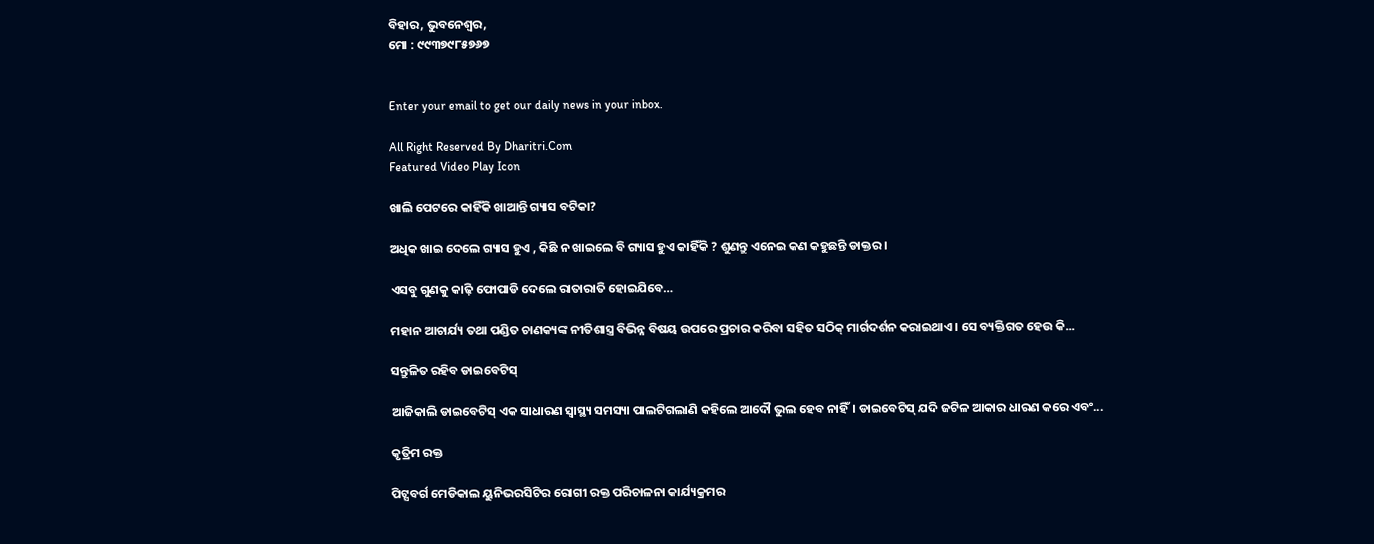ବିହାର, ଭୁବନେଶ୍ୱର,
ମୋ : ୯୯୩୭୯୮୫୭୬୭


Enter your email to get our daily news in your inbox.

All Right Reserved By Dharitri.Com
Featured Video Play Icon

ଖାଲି ପେଟରେ କାହିଁକି ଖାଆନ୍ତି ଗ୍ୟାସ ବଟିକା?

ଅଧିକ ଖାଇ ଦେଲେ ଗ୍ୟାସ ହୁଏ , କିଛି ନ ଖାଇଲେ ବି ଗ୍ୟାସ ହୁଏ କାହିଁକି ? ଶୁଣନ୍ତୁ ଏନେଇ କଣ କହୁଛନ୍ତି ଡାକ୍ତର।

ଏସବୁ ଗୁଣକୁ କାଢ଼ି ଫୋପାଡି ଦେଲେ ରାତାରାତି ହୋଇଯିବେ…

ମହାନ ଆଚାର୍ଯ୍ୟ ତଥା ପଣ୍ଡିତ ଚାଣକ୍ୟଙ୍କ ନୀତିଶାସ୍ତ୍ର ବିଭିନ୍ନ ବିଷୟ ଉପରେ ପ୍ରଚାର କରିବା ସହିତ ସଠିକ୍‌ ମାର୍ଗଦର୍ଶନ କରାଇଥାଏ। ସେ ବ୍ୟକ୍ତିଗତ ହେଉ କି...

ସନ୍ତୁଳିତ ରହିବ ଡାଇବେଟିସ୍‌

ଆଜିକାଲି ଡାଇବେଟିସ୍‌ ଏକ ସାଧାରଣ ସ୍ବାସ୍ଥ୍ୟ ସମସ୍ୟା ପାଲଟିଗଲାଣି କହିଲେ ଆଦୌ ଭୁଲ ହେବ ନାହିଁ। ଡାଇବେଟିସ୍‌ ଯଦି ଜଟିଳ ଆକାର ଧାରଣ କରେ ଏବଂ...

କୃତ୍ରିମ ରକ୍ତ

ପିଟ୍ସବର୍ଗ ମେଡିକାଲ ୟୁନିଭରସିଟିର ରୋଗୀ ରକ୍ତ ପରିଚାଳନା କାର୍ଯ୍ୟକ୍ରମର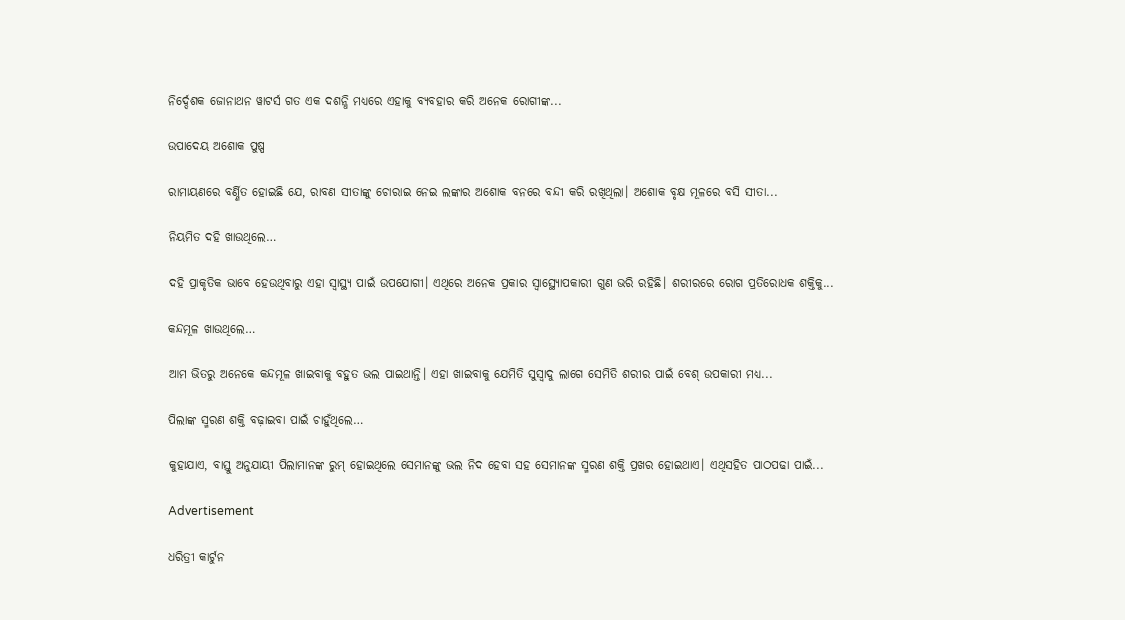ନିର୍ଦ୍ଦେଶକ ଜୋନାଥନ ୱାଟର୍ସ ଗତ ଏକ ଦଶନ୍ଧି ମଧ୍ୟରେ ଏହାକୁ ବ୍ୟବହାର କରି ଅନେକ ରୋଗୀଙ୍କ...

ଉପାଦେୟ ଅଶୋକ ପୁଷ୍ପ

ରାମାୟଣରେ ବର୍ଣ୍ଣିତ ହୋଇଛି ଯେ, ରାବଣ ସୀତାଙ୍କୁ ଚୋରାଇ ନେଇ ଲଙ୍କାର ଅଶୋକ ବନରେ ବନ୍ଦୀ କରି ରଖିଥିଲା। ଅଶୋକ ବୃକ୍ଷ ମୂଳରେ ବସି ସୀତା...

ନିୟମିତ ଦହି ଖାଉଥିଲେ…

ଦହି ପ୍ରାକୃତିକ ଭାବେ ହେଉଥିବାରୁ ଏହା ସ୍ବାସ୍ଥ୍ୟ ପାଇଁ ଉପଯୋଗୀ। ଏଥିରେ ଅନେକ ପ୍ରକାର ସ୍ବାସ୍ଥ୍ୟୋପକାରୀ ଗୁଣ ଭରି ରହିଛି। ଶରୀରରେ ରୋଗ ପ୍ରତିରୋଧକ ଶକ୍ତିକୁ...

କନ୍ଦମୂଳ ଖାଉଥିଲେ…

ଆମ ଭିତରୁ ଅନେକେ କନ୍ଦମୂଳ ଖାଇବାକୁ ବହୁତ ଭଲ ପାଇଥାନ୍ତି। ଏହା ଖାଇବାକୁ ଯେମିତି ସୁସ୍ବାଦୁ ଲାଗେ ସେମିତି ଶରୀର ପାଇଁ ବେଶ୍‌ ଉପକାରୀ ମଧ୍ୟ...

ପିଲାଙ୍କ ସ୍ମରଣ ଶକ୍ତି ବଢ଼ାଇବା ପାଇଁ ଚାହୁଁଥିଲେ…

କୁହାଯାଏ, ବାସ୍ତୁ ଅନୁଯାୟୀ ପିଲାମାନଙ୍କ ରୁମ୍‌ ହୋଇଥିଲେ ସେମାନଙ୍କୁ ଭଲ ନିଦ ହେବା ସହ ସେମାନଙ୍କ ସ୍ମରଣ ଶକ୍ତି ପ୍ରଖର ହୋଇଥାଏ। ଏଥିସହିତ ପାଠପଢା ପାଇଁ...

Advertisement

ଧରିତ୍ରୀ କାର୍ଟୁନ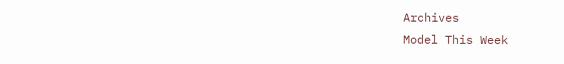Archives
Model This Week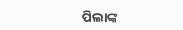ପିଲାଙ୍କ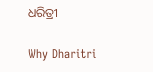ଧରିତ୍ରୀ

Why Dharitri